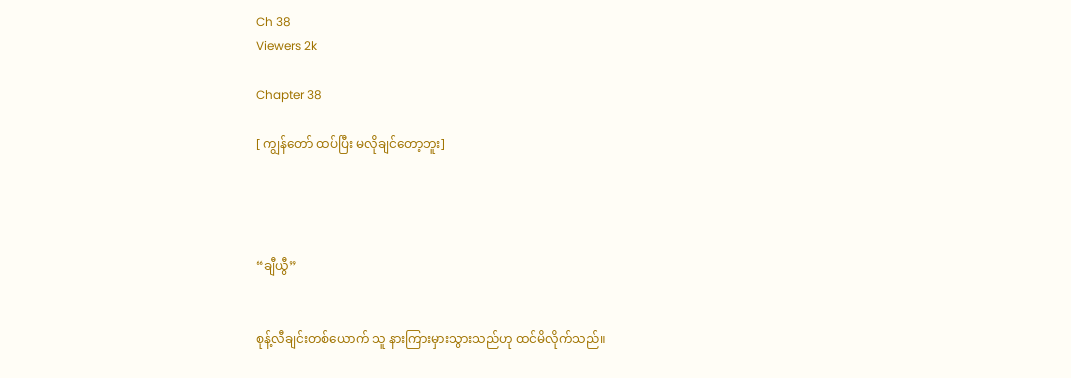Ch 38
Viewers 2k

Chapter 38

[ ကျွန်တော် ထပ်ပြီး မလိုချင်တော့ဘူး]




“ချီယွီ”


စုန့်လီချင်းတစ်ယောက် သူ နားကြားမှားသွားသည်ဟု ထင်မိလိုက်သည်။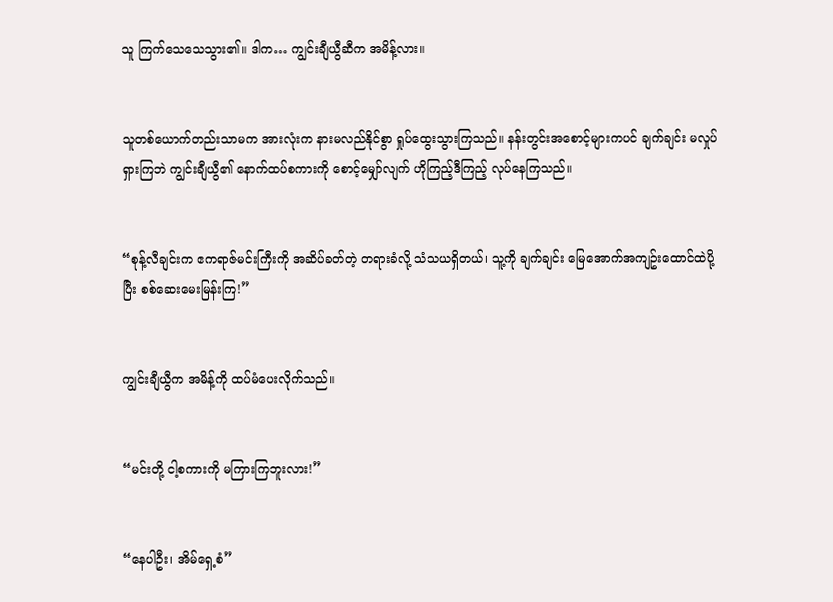သူ ကြက်သေသေသွား၏။ ဒါက… ကျွင်းချီယွီဆီက အမိန့်လား။


သူတစ်ယောက်တည်းသာမက အားလုံးက နားမလည်နိုင်စွာ ရှုပ်ထွေးသွားကြသည်။ နန်းတွင်းအစောင့်များကပင် ချက်ချင်း မလှုပ်ရှားကြဘဲ ကျွင်းချီယွီ၏ နောက်ထပ်စကားကို စောင့်မျှော်လျက် ဟိုကြည့်ဒီကြည့် လုပ်နေကြသည်။


“စုန့်လီချင်းက ဧကရာဇ်မင်းကြီးကို အဆိပ်ခတ်တဲ့ တရားခံလို့ သံသယရှိတယ်၊ သူ့ကို ချက်ချင်း မြေအောက်အကျဥ်းထောင်ထဲပို့ပြီး စစ်ဆေးမေးမြန်းကြ!”


ကျွင်းချီယွီက အမိန့်ကို ထပ်မံပေးလိုက်သည်။


“မင်းတို့ ငါ့စကားကို မကြားကြဘူးလား!”


“နေပါဦး၊ အိမ်ရှေ့စံ”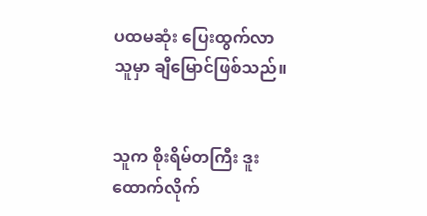ပထမဆုံး ပြေးထွက်လာသူမှာ ချီမြောင်ဖြစ်သည်။


သူက စိုးရိမ်တကြီး ဒူးထောက်လိုက်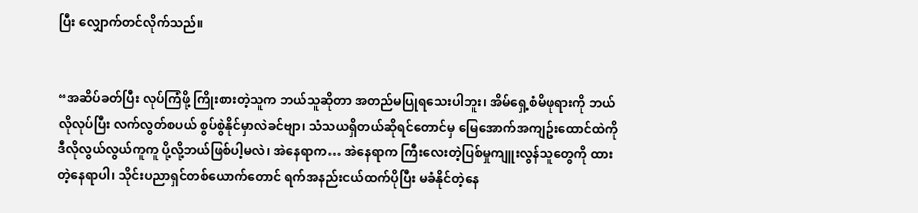ပြီး လျှောက်တင်လိုက်သည်။


“အဆိပ်ခတ်ပြီး လုပ်ကြံဖို့ ကြိုးစားတဲ့သူက ဘယ်သူဆိုတာ အတည်မပြုရသေးပါဘူး၊ အိမ်ရှေ့စံမိဖုရားကို ဘယ်လိုလုပ်ပြီး လက်လွတ်စပယ် စွပ်စွဲနိုင်မှာလဲခင်ဗျာ၊ သံသယရှိတယ်ဆိုရင်တောင်မှ မြေအောက်အကျဥ်းထောင်ထဲကို ဒီလိုလွယ်လွယ်ကူကူ ပို့လို့ဘယ်ဖြစ်ပါ့မလဲ၊ အဲနေရာက… အဲနေရာက ကြီးလေးတဲ့ပြစ်မှုကျူးလွန်သူတွေကို ထားတဲ့နေရာပါ၊ သိုင်းပညာရှင်တစ်ယောက်တောင် ရက်အနည်းငယ်ထက်ပိုပြီး မခံနိုင်တဲ့နေ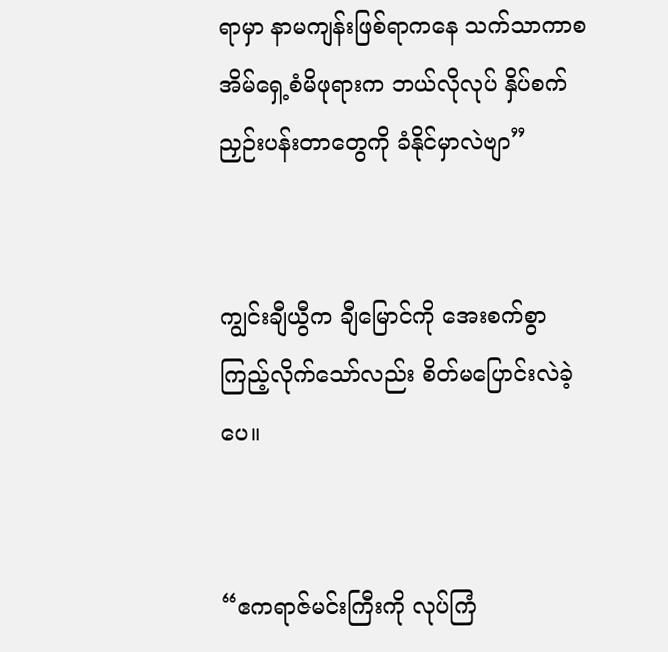ရာမှာ နာမကျန်းဖြစ်ရာကနေ သက်သာကာစ အိမ်ရှေ့စံမိဖုရားက ဘယ်လိုလုပ် နှိပ်စက်ညှဉ်းပန်းတာတွေကို ခံနိုင်မှာလဲဗျာ”


ကျွင်းချီယွီက ချီမြောင်ကို အေးစက်စွာ ကြည့်လိုက်သော်လည်း စိတ်မပြောင်းလဲခဲ့ပေ။


“ဧကရာဇ်မင်းကြီးကို လုပ်ကြံ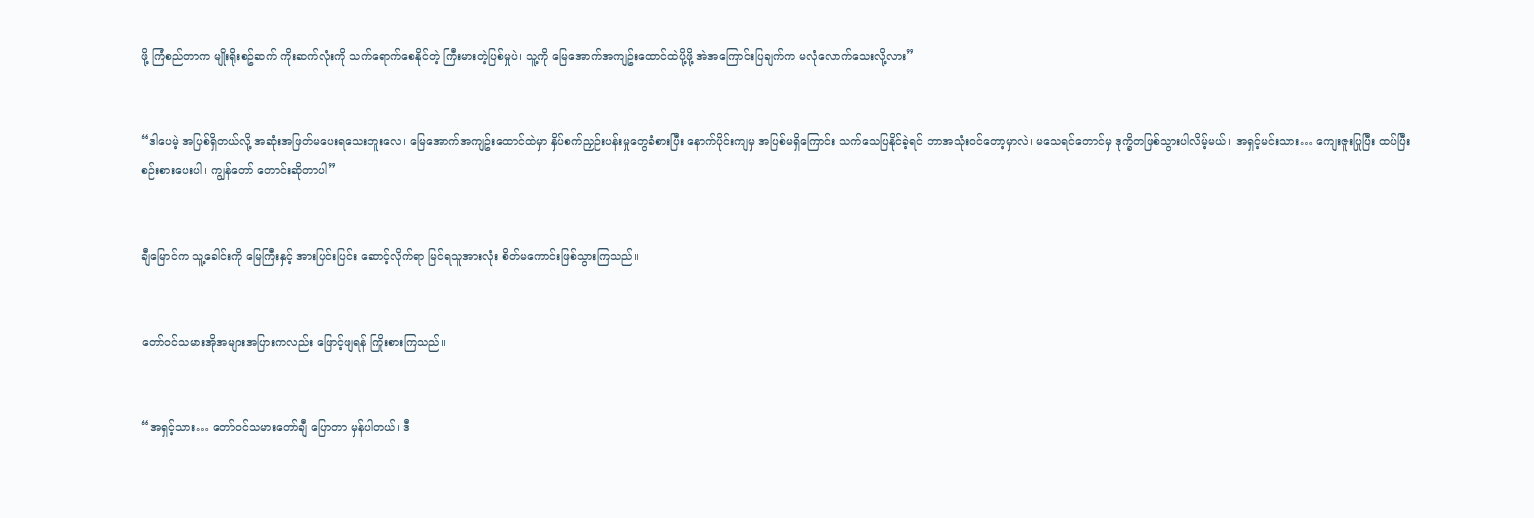ဖို့ ကြံစည်တာက မျိုးရိုးစဥ်ဆက် ကိုးဆက်လုံးကို သက်ရောက်စေနိုင်တဲ့ ကြီးမားတဲ့ပြစ်မှုပဲ၊ သူ့ကို မြေအောက်အကျဥ်းထောင်ထဲပို့ဖို့ အဲအကြောင်းပြချက်က မလုံလောက်သေးလို့လား”


“ဒါပေမဲ့ အပြစ်ရှိတယ်လို့ အဆုံးအဖြတ်မပေးရသေးဘူးလေ၊ မြေအောက်အကျဥ်းထောင်ထဲမှာ နှိပ်စက်ညှဉ်းပန်းမှုတွေခံစားပြီး နောက်ပိုင်းကျမှ အပြစ်မရှိကြောင်း သက်သေပြနိုင်ခဲ့ရင် ဘာအသုံးဝင်တော့မှာလဲ၊ မသေရင်တောင်မှ ဒုက္ခိတဖြစ်သွားပါလိမ့်မယ်၊ အရှင့်မင်းသား… ကျေးဇူးပြုပြီး ထပ်ပြီးစဉ်းစားပေးပါ၊ ကျွန်တော် တောင်းဆိုတာပါ”


ချီမြောင်က သူ့ခေါင်းကို မြေကြီးနှင့် အားပြင်းပြင်း ဆောင့်လိုက်ရာ မြင်ရသူအားလုံး စိတ်မကောင်းဖြစ်သွားကြသည်။


တော်ဝင်သမားအိုအများအပြားကလည်း ဖြောင့်ဖျရန် ကြိုးစားကြသည်။


“အရှင့်သား… တော်ဝင်သမားတော်ချီ ပြောတာ မှန်ပါတယ်၊ ဒီ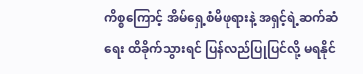ကိစ္စကြောင့် အိမ်ရှေ့စံမိဖုရားနဲ့ အရှင့်ရဲ့ဆက်ဆံရေး ထိခိုက်သွားရင် ပြန်လည်ပြုပြင်လို့ မရနိုင်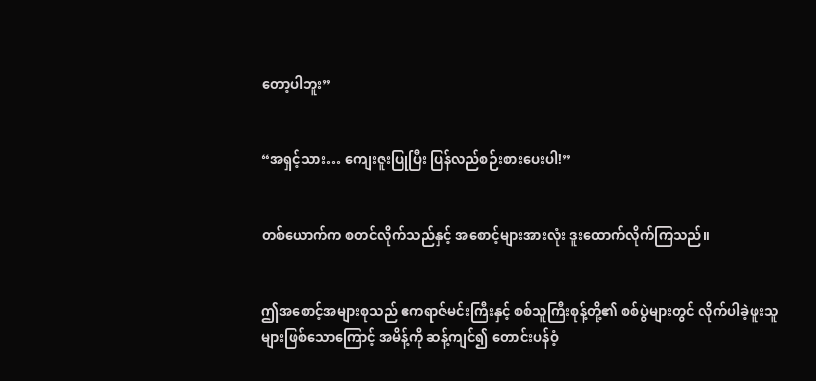တော့ပါဘူး”


“အရှင့်သား… ကျေးဇူးပြုပြီး ပြန်လည်စဉ်းစားပေးပါ!”


တစ်ယောက်က စတင်လိုက်သည်နှင့် အစောင့်များအားလုံး ဒူးထောက်လိုက်ကြသည်။


ဤအစောင့်အများစုသည် ဧကရာဇ်မင်းကြီးနှင့် စစ်သူကြီးစုန့်တို့၏ စစ်ပွဲများတွင် လိုက်ပါခဲ့ဖူးသူများဖြစ်သောကြောင့် အမိန့်ကို ဆန့်ကျင်၍ တောင်းပန်ဝံ့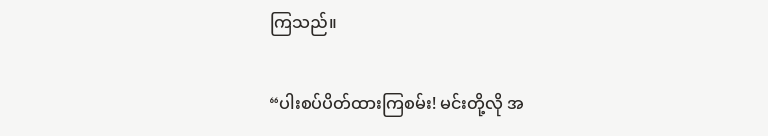ကြသည်။


“ပါးစပ်ပိတ်ထားကြစမ်း! မင်းတို့လို အ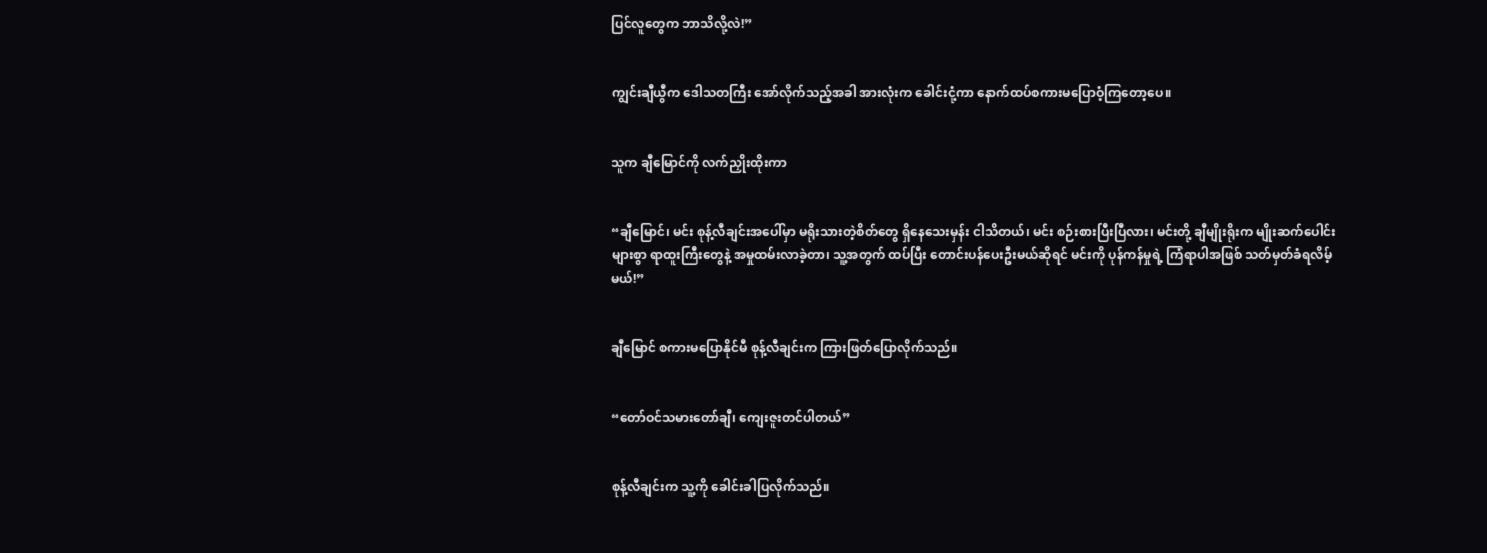ပြင်လူတွေက ဘာသိလို့လဲ!”


ကျွင်းချီယွီက ဒေါသတကြီး အော်လိုက်သည့်အခါ အားလုံးက ခေါင်းငုံ့ကာ နောက်ထပ်စကားမပြောဝံ့ကြတော့ပေ။


သူက ချီမြောင်ကို လက်ညှိုးထိုးကာ


“ချီမြောင်၊ မင်း စုန့်လီချင်းအပေါ်မှာ မရိုးသားတဲ့စိတ်တွေ ရှိနေသေးမှန်း ငါသိတယ်၊ မင်း စဉ်းစားပြီးပြီလား၊ မင်းတို့ ချီမျိုးရိုးက မျိုးဆက်ပေါင်းများစွာ ရာထူးကြီးတွေနဲ့ အမှုထမ်းလာခဲ့တာ၊ သူ့အတွက် ထပ်ပြီး တောင်းပန်ပေးဦးမယ်ဆိုရင် မင်းကို ပုန်ကန်မှုရဲ့ ကြံရာပါအဖြစ် သတ်မှတ်ခံရလိမ့်မယ်!”


ချီမြောင် စကားမပြောနိုင်မီ စုန့်လီချင်းက ကြားဖြတ်ပြောလိုက်သည်။


“တော်ဝင်သမားတော်ချီ၊ ကျေးဇူးတင်ပါတယ်”


စုန့်လီချင်းက သူ့ကို ခေါင်းခါပြလိုက်သည်။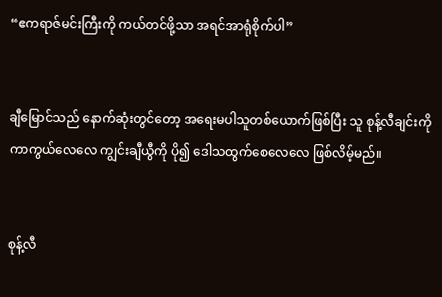“ဧကရာဇ်မင်းကြီးကို ကယ်တင်ဖို့သာ အရင်အာရုံစိုက်ပါ”


ချီမြောင်သည် နောက်ဆုံးတွင်တော့ အရေးမပါသူတစ်ယောက်ဖြစ်ပြီး သူ စုန့်လီချင်းကို ကာကွယ်လေလေ ကျွင်းချီယွီကို ပို၍ ဒေါသထွက်စေလေလေ ဖြစ်လိမ့်မည်။


စုန့်လီ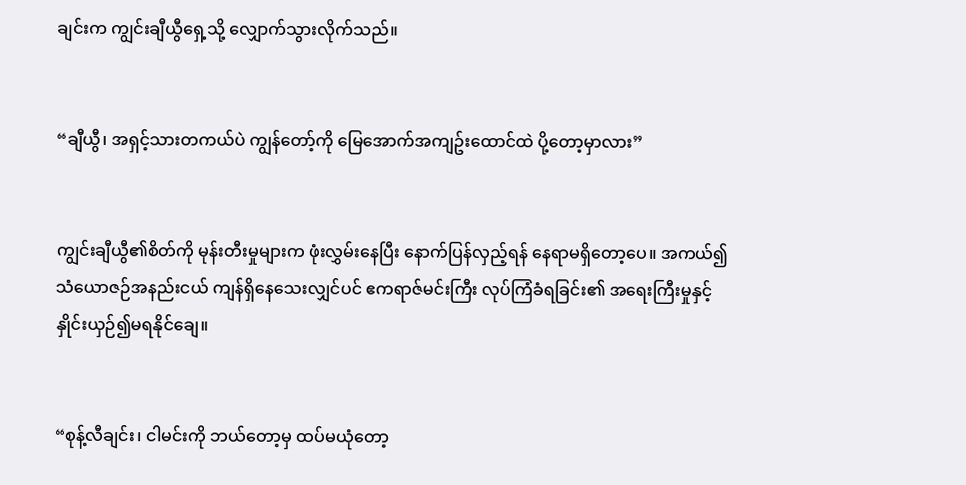ချင်းက ကျွင်းချီယွီရှေ့သို့ လျှောက်သွားလိုက်သည်။


“ချီယွီ၊ အရှင့်သားတကယ်ပဲ ကျွန်တော့်ကို မြေအောက်အကျဥ်းထောင်ထဲ ပို့တော့မှာလား”


ကျွင်းချီယွီ၏စိတ်ကို မုန်းတီးမှုများက ဖုံးလွှမ်းနေပြီး နောက်ပြန်လှည့်ရန် နေရာမရှိတော့ပေ။ အကယ်၍ သံယောဇဉ်အနည်းငယ် ကျန်ရှိနေသေးလျှင်ပင် ဧကရာဇ်မင်းကြီး လုပ်ကြံခံရခြင်း၏ အရေးကြီးမှုနှင့် နှိုင်းယှဉ်၍မရနိုင်ချေ။


“စုန့်လီချင်း၊ ငါမင်းကို ဘယ်တော့မှ ထပ်မယုံတော့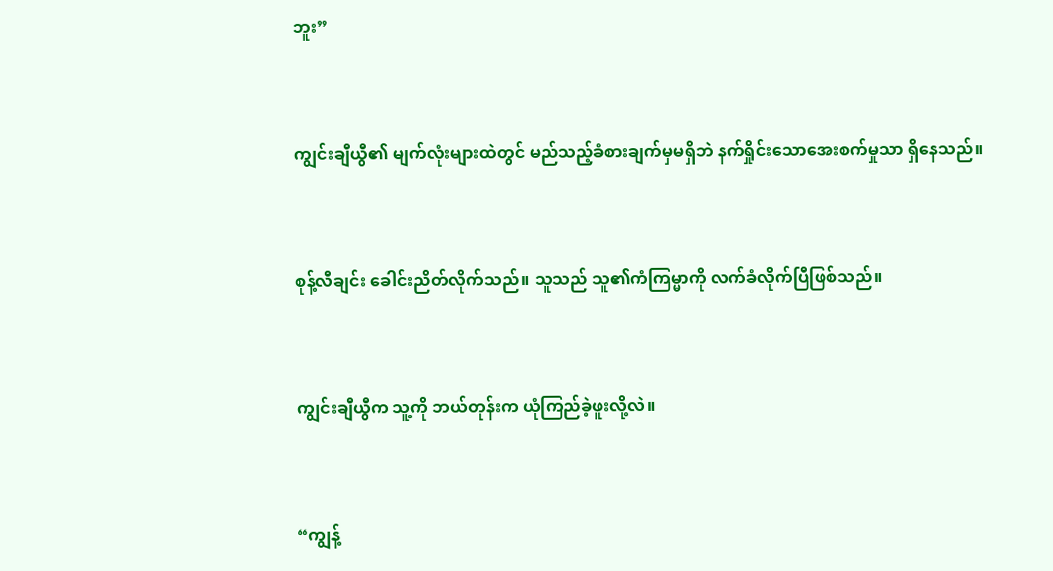ဘူး”


ကျွင်းချီယွီ၏ မျက်လုံးများထဲတွင် မည်သည့်ခံစားချက်မှမရှိဘဲ နက်ရှိုင်းသောအေးစက်မှုသာ ရှိနေသည်။


စုန့်လီချင်း ခေါင်းညိတ်လိုက်သည်။ သူသည် သူ၏ကံကြမ္မာကို လက်ခံလိုက်ပြီဖြစ်သည်။


ကျွင်းချီယွီက သူ့ကို ဘယ်တုန်းက ယုံကြည်ခဲ့ဖူးလို့လဲ။


“ကျွန့်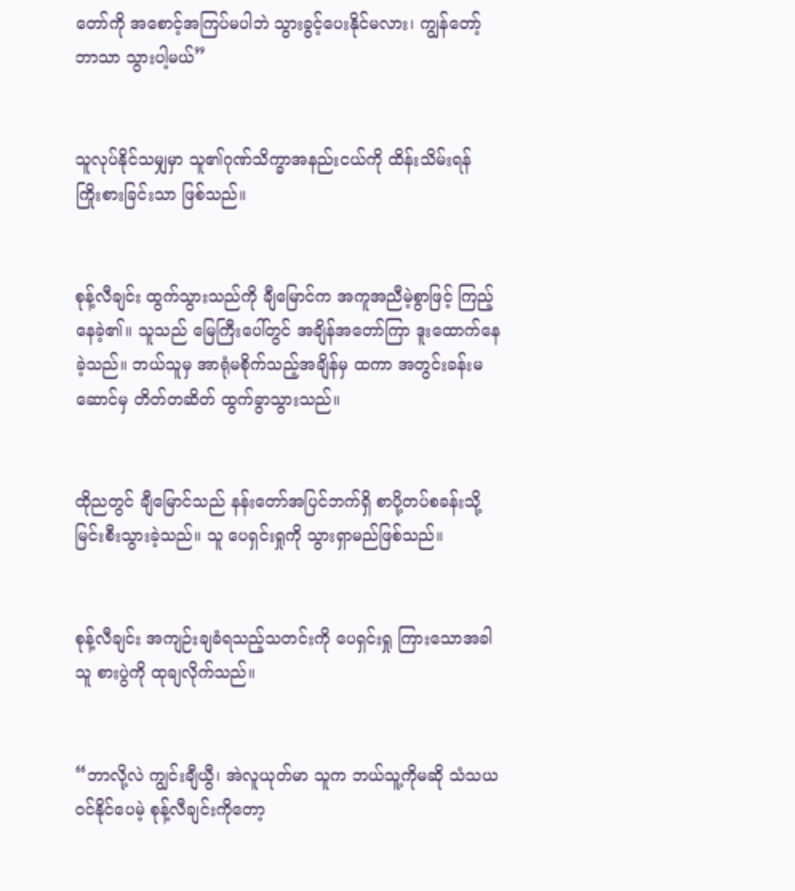တော်ကို အစောင့်အကြပ်မပါဘဲ သွားခွင့်ပေးနိုင်မလား၊ ကျွန်တော့်ဘာသာ သွားပါ့မယ်”


သူလုပ်နိုင်သမျှမှာ သူ၏ဂုဏ်သိက္ခာအနည်းငယ်ကို ထိန်းသိမ်းရန် ကြိုးစားခြင်းသာ ဖြစ်သည်။


စုန့်လီချင်း ထွက်သွားသည်ကို ချီမြောင်က အကူအညီမဲ့စွာဖြင့် ကြည့်နေခဲ့၏။ သူသည် မြေကြီးပေါ်တွင် အချိန်အတော်ကြာ ဒူးထောက်နေခဲ့သည်။ ဘယ်သူမှ အာရုံမစိုက်သည့်အချိန်မှ ထကာ အတွင်းခန်းမဆောင်မှ တိတ်တဆိတ် ထွက်ခွာသွားသည်။


ထိုညတွင် ချီမြောင်သည် နန်းတော်အပြင်ဘက်ရှိ စာပို့တပ်စခန်းသို့ မြင်းစီးသွားခဲ့သည်။ သူ ပေရှင်းရှုကို သွားရှာမည်ဖြစ်သည်။


စုန့်လီချင်း အကျဉ်းချခံရသည့်သတင်းကို ပေရှင်းရှု ကြားသောအခါ သူ စားပွဲကို ထုချလိုက်သည်။


“ဘာလို့လဲ ကျွင်းချီယွီ၊ အဲလူယုတ်မာ သူက ဘယ်သူ့ကိုမဆို သံသယဝင်နိုင်ပေမဲ့ စုန့်လီချင်းကိုတော့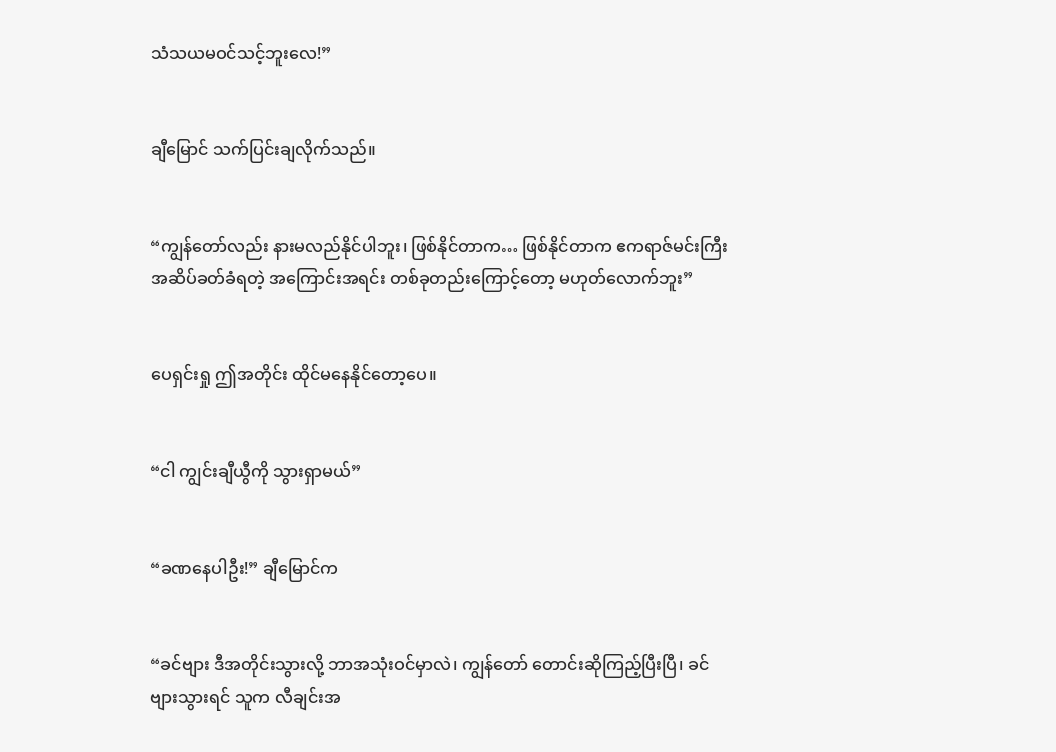သံသယမဝင်သင့်ဘူးလေ!”


ချီမြောင် သက်ပြင်းချလိုက်သည်။


“ကျွန်တော်လည်း နားမလည်နိုင်ပါဘူး၊ ဖြစ်နိုင်တာက… ဖြစ်နိုင်တာက ဧကရာဇ်မင်းကြီး အဆိပ်ခတ်ခံရတဲ့ အကြောင်းအရင်း တစ်ခုတည်းကြောင့်တော့ မဟုတ်လောက်ဘူး”


ပေရှင်းရှု ဤအတိုင်း ထိုင်မနေနိုင်တော့ပေ။


“ငါ ကျွင်းချီယွီကို သွားရှာမယ်”


“ခဏနေပါဦး!” ချီမြောင်က


“ခင်ဗျား ဒီအတိုင်းသွားလို့ ဘာအသုံးဝင်မှာလဲ၊ ကျွန်တော် တောင်းဆိုကြည့်ပြီးပြီ၊ ခင်ဗျားသွားရင် သူက လီချင်းအ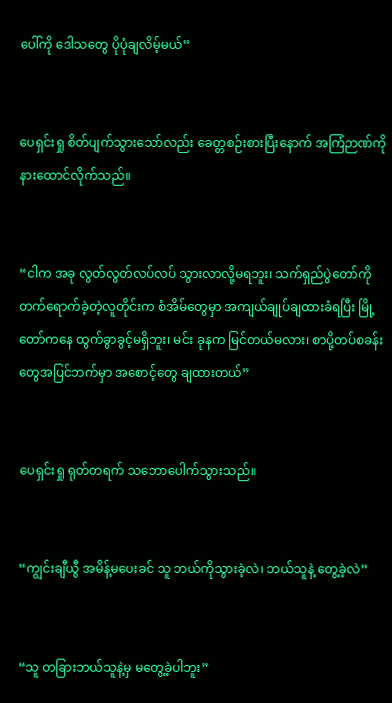ပေါ်ကို ဒေါသတွေ ပိုပုံချလိမ့်မယ်”


ပေရှင်းရှု စိတ်ပျက်သွားသော်လည်း ခေတ္တစဉ်းစားပြီးနောက် အကြံဉာဏ်ကို နားထောင်လိုက်သည်။


“ငါက အခု လွတ်လွတ်လပ်လပ် သွားလာလို့မရဘူး၊ သက်ရှည်ပွဲတော်ကို တက်ရောက်ခဲ့တဲ့လူတိုင်းက စံအိမ်တွေမှာ အကျယ်ချုပ်ချထားခံရပြီး မြို့တော်ကနေ ထွက်ခွာခွင့်မရှိဘူး၊ မင်း ခုနက မြင်တယ်မလား၊ စာပို့တပ်စခန်းတွေအပြင်ဘက်မှာ အစောင့်တွေ ချထားတယ်”


ပေရှင်းရှု ရုတ်တရက် သဘောပေါက်သွားသည်။


“ကျွင်းချီယွီ အမိန့်မပေးခင် သူ ဘယ်ကိုသွားခဲ့လဲ၊ ဘယ်သူနဲ့ တွေ့ခဲ့လဲ”


“သူ တခြားဘယ်သူနဲ့မှ မတွေ့ခဲ့ပါဘူး”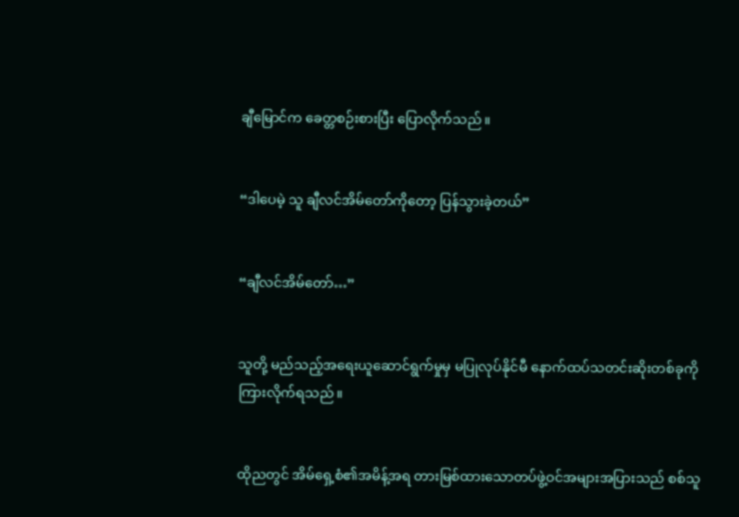ချီမြောင်က ခေတ္တစဉ်းစားပြီး ပြောလိုက်သည်။


“ဒါပေမဲ့ သူ ချီလင်အိမ်တော်ကိုတော့ ပြန်သွားခဲ့တယ်”


“ချီလင်အိမ်တော်…”


သူတို့ မည်သည့်အရေးယူဆောင်ရွက်မှုမှ မပြုလုပ်နိုင်မီ နောက်ထပ်သတင်းဆိုးတစ်ခုကို ကြားလိုက်ရသည်။


ထိုညတွင် အိမ်ရှေ့စံ၏အမိန့်အရ တားမြစ်ထားသောတပ်ဖွဲ့ဝင်အများအပြားသည် စစ်သူ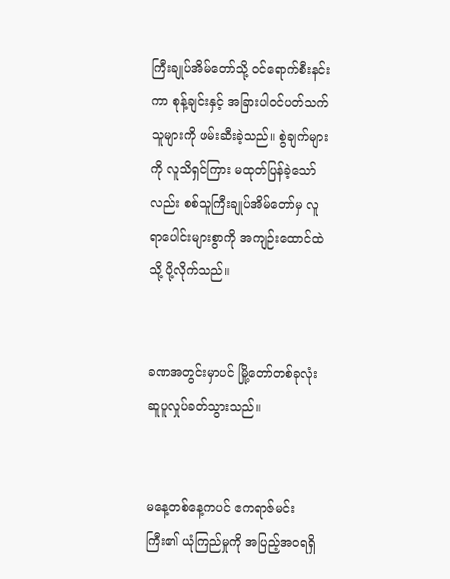ကြီးချုပ်အိမ်တော်သို့ ဝင်ရောက်စီးနင်းကာ စုန့်ချင်းနှင့် အခြားပါဝင်ပတ်သက်သူများကို ဖမ်းဆီးခဲ့သည်။ စွဲချက်များကို လူသိရှင်ကြား မထုတ်ပြန်ခဲ့သော်လည်း စစ်သူကြီးချုပ်အိမ်တော်မှ လူရာပေါင်းများစွာကို အကျဉ်းထောင်ထဲသို့ ပို့လိုက်သည်။


ခဏအတွင်းမှာပင် မြို့တော်တစ်ခုလုံး ဆူပူလှုပ်ခတ်သွားသည်။


မနေ့တစ်နေ့ကပင် ဧကရာဇ်မင်းကြီး၏ ယုံကြည်မှုကို အပြည့်အဝရရှိ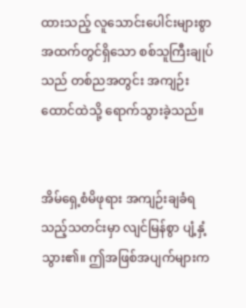ထားသည့် လူသောင်းပေါင်းများစွာအထက်တွင်ရှိသော စစ်သူကြီးချုပ်သည် တစ်ညအတွင်း အကျဉ်းထောင်ထဲသို့ ရောက်သွားခဲ့သည်။


အိမ်ရှေ့စံမိဖုရား အကျဉ်းချခံရသည့်သတင်းမှာ လျင်မြန်စွာ ပျံ့နှံ့သွား၏။ ဤအဖြစ်အပျက်များက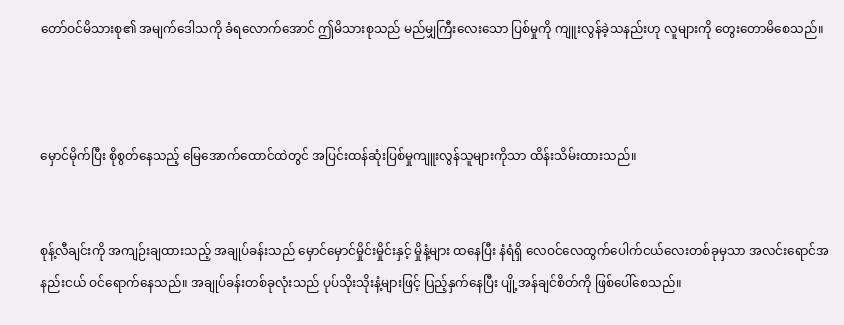တော်ဝင်မိသားစု၏ အမျက်ဒေါသကို ခံရလောက်အောင် ဤမိသားစုသည် မည်မျှကြီးလေးသော ပြစ်မှုကို ကျူးလွန်ခဲ့သနည်းဟု လူများကို တွေးတောမိစေသည်။



မှောင်မိုက်ပြီး စိုစွတ်နေသည့် မြေအောက်ထောင်ထဲတွင် အပြင်းထန်ဆုံးပြစ်မှုကျူးလွန်သူများကိုသာ ထိန်းသိမ်းထားသည်။


စုန့်လီချင်းကို အကျဉ်းချထားသည့် အချုပ်ခန်းသည် မှောင်မှောင်မှိုင်းမှိုင်းနှင့် မှိုနံ့များ ထနေပြီး နံရံရှိ လေဝင်လေထွက်ပေါက်ငယ်လေးတစ်ခုမှသာ အလင်းရောင်အနည်းငယ် ဝင်ရောက်နေသည်။ အချုပ်ခန်းတစ်ခုလုံးသည် ပုပ်သိုးသိုးနံ့များဖြင့် ပြည့်နှက်နေပြီး ပျို့အန်ချင်စိတ်ကို ဖြစ်ပေါ်စေသည်။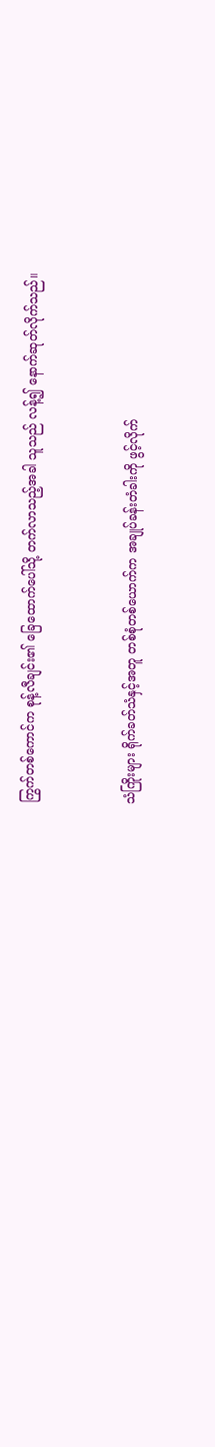ကြွက်တစ်ကောင်က စုန့်လီချင်း၏ ခြေထောက်ပေါ်သို့ တက်လာသည့်အခါ သူသည် လန့်၍ နောက်ဆုတ်လိုက်သည်။


သံကြိုးများ ရိုက်ခတ်သံနှင့်အတူ တစ်စုံတစ်ယောက်က အချုပ်ခန်းတံခါးကို ဖွင့်လိုက်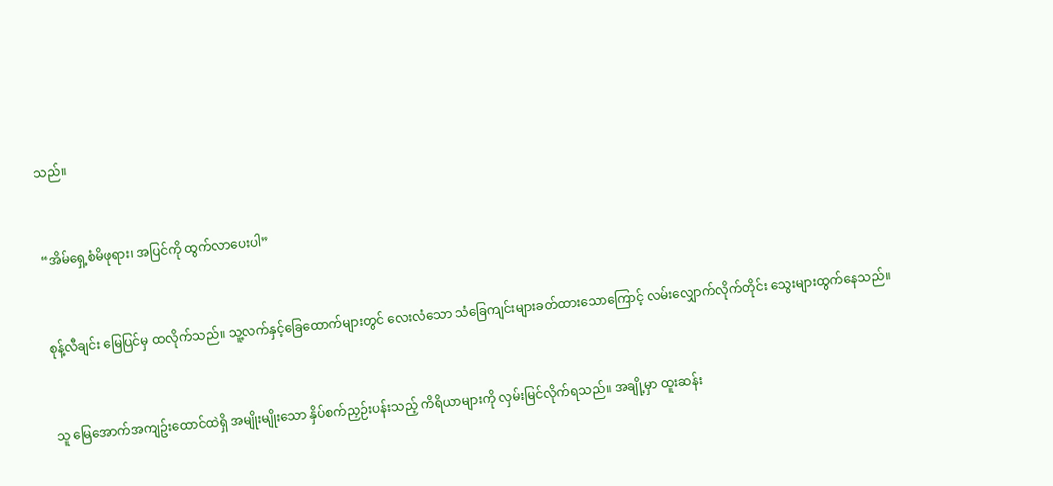သည်။


“အိမ်ရှေ့စံမိဖုရား၊ အပြင်ကို ထွက်လာပေးပါ”


စုန့်လီချင်း မြေပြင်မှ ထလိုက်သည်။ သူ့လက်နှင့်ခြေထောက်များတွင် လေးလံသော သံခြေကျင်းများခတ်ထားသောကြောင့် လမ်းလျှောက်လိုက်တိုင်း သွေးများထွက်နေသည်။


သူ မြေအောက်အကျဥ်းထောင်ထဲရှိ အမျိုးမျိုးသော နှိပ်စက်ညှဉ်းပန်းသည့် ကိရိယာများကို လှမ်းမြင်လိုက်ရသည်။ အချို့မှာ ထူးဆန်း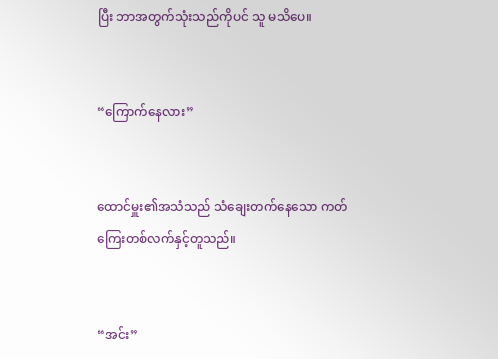ပြီး ဘာအတွက်သုံးသည်ကိုပင် သူ မသိပေ။


“ကြောက်နေလား”


ထောင်မှူး၏အသံသည် သံချေးတက်နေသော ကတ်ကြေးတစ်လက်နှင့်တူသည်။


“အင်း”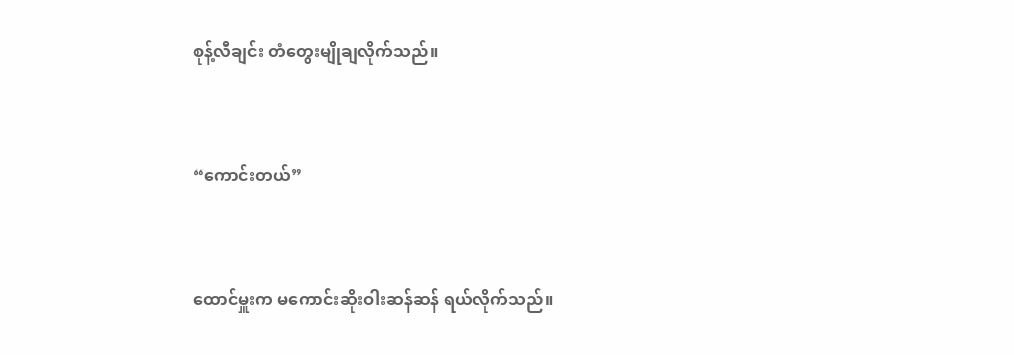စုန့်လီချင်း တံတွေးမျိုချလိုက်သည်။


“ကောင်းတယ်”


ထောင်မှူးက မကောင်းဆိုးဝါးဆန်ဆန် ရယ်လိုက်သည်။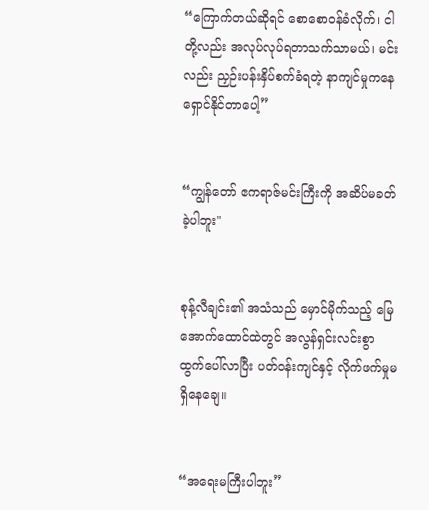“ကြောက်တယ်ဆိုရင် စောစောဝန်ခံလိုက်၊ ငါတို့လည်း အလုပ်လုပ်ရတာသက်သာမယ်၊ မင်းလည်း ညှဉ်းပန်းနှိပ်စက်ခံရတဲ့ နာကျင်မှုကနေ ရှောင်နိုင်တာပေါ့”


“ကျွန်တော် ဧကရာဇ်မင်းကြီးကို အဆိပ်မခတ်ခဲ့ပါဘူး"


စုန့်လီချင်း၏ အသံသည် မှောင်မိုက်သည့် မြေအောက်ထောင်ထဲတွင် အလွန်ရှင်းလင်းစွာ ထွက်ပေါ်လာပြီး ပတ်ဝန်းကျင်နှင့် လိုက်ဖက်မှုမရှိနေချေ။


“အရေးမကြီးပါဘူး”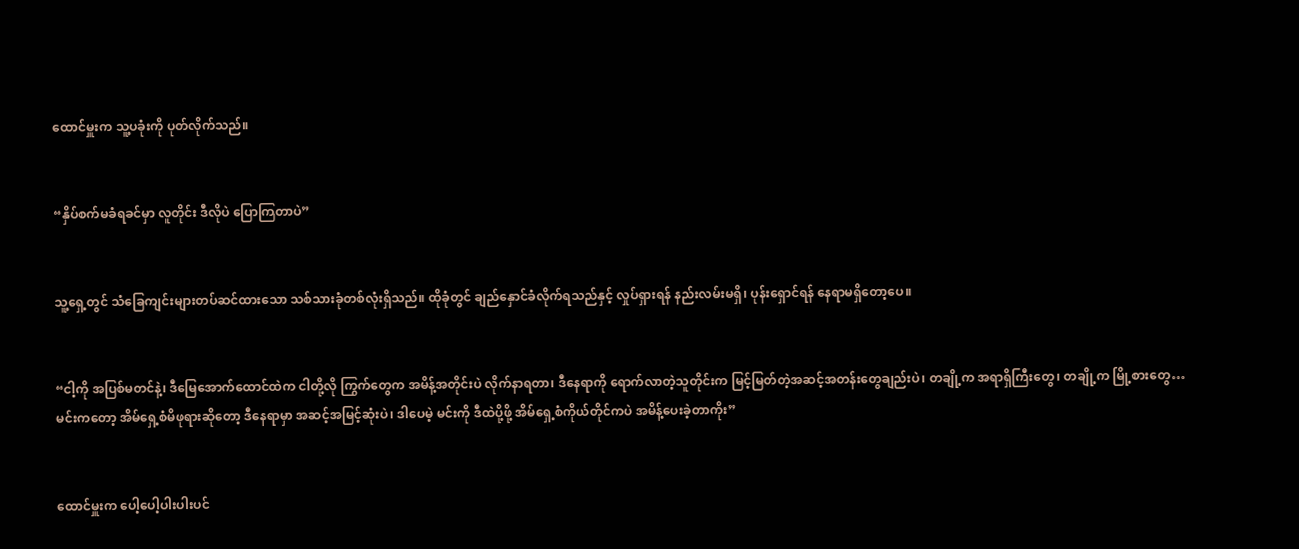ထောင်မှူးက သူ့ပခုံးကို ပုတ်လိုက်သည်။


“နှိပ်စက်မခံရခင်မှာ လူတိုင်း ဒီလိုပဲ ပြောကြတာပဲ”


သူ့ရှေ့တွင် သံခြေကျင်းများတပ်ဆင်ထားသော သစ်သားခုံတစ်လုံးရှိသည်။ ထိုခုံတွင် ချည်နှောင်ခံလိုက်ရသည်နှင့် လှုပ်ရှားရန် နည်းလမ်းမရှိ၊ ပုန်းရှောင်ရန် နေရာမရှိတော့ပေ။


“ငါ့ကို အပြစ်မတင်နဲ့၊ ဒီမြေအောက်ထောင်ထဲက ငါတို့လို ကြွက်တွေက အမိန့်အတိုင်းပဲ လိုက်နာရတာ၊ ဒီနေရာကို ရောက်လာတဲ့သူတိုင်းက မြင့်မြတ်တဲ့အဆင့်အတန်းတွေချည်းပဲ၊ တချို့က အရာရှိကြီးတွေ၊ တချို့က မြို့စားတွေ… မင်းကတော့ အိမ်ရှေ့စံမိဖုရားဆိုတော့ ဒီနေရာမှာ အဆင့်အမြင့်ဆုံးပဲ၊ ဒါပေမဲ့ မင်းကို ဒီထဲပို့ဖို့ အိမ်ရှေ့စံကိုယ်တိုင်ကပဲ အမိန့်ပေးခဲ့တာကိုး”


ထောင်မှူးက ပေါ့ပေါ့ပါးပါးပင်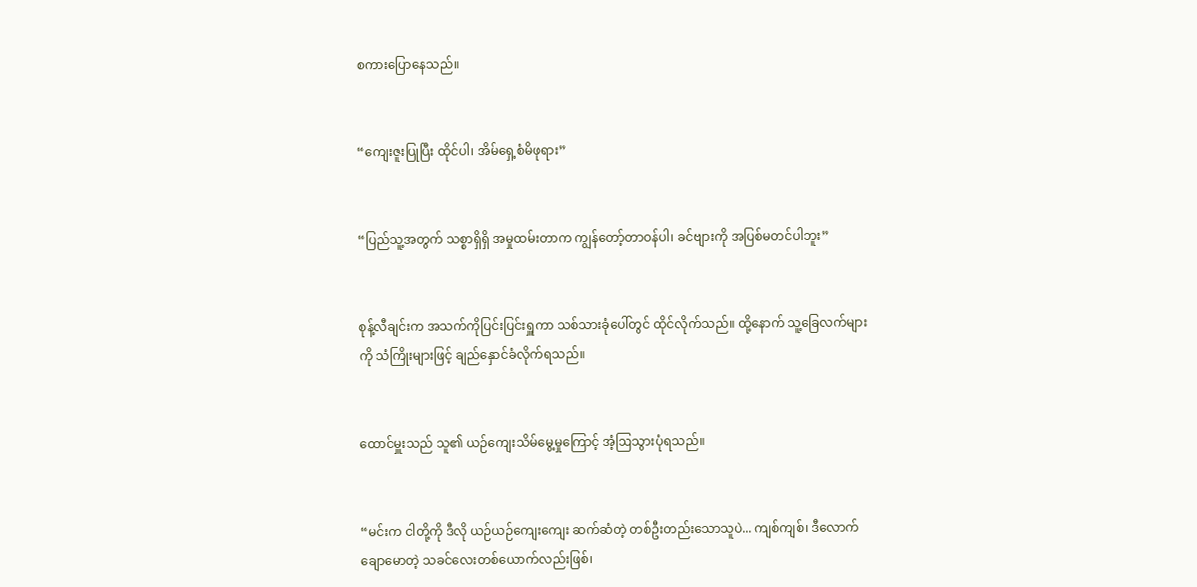စကားပြောနေသည်။


“ကျေးဇူးပြုပြီး ထိုင်ပါ၊ အိမ်ရှေ့စံမိဖုရား”


“ပြည်သူ့အတွက် သစ္စာရှိရှိ အမှုထမ်းတာက ကျွန်တော့်တာဝန်ပါ၊ ခင်ဗျားကို အပြစ်မတင်ပါဘူး”


စုန့်လီချင်းက အသက်ကိုပြင်းပြင်းရှူကာ သစ်သားခုံပေါ်တွင် ထိုင်လိုက်သည်။ ထို့နောက် သူ့ခြေလက်များကို သံကြိုးများဖြင့် ချည်နှောင်ခံလိုက်ရသည်။


ထောင်မှူးသည် သူ၏ ယဉ်ကျေးသိမ်မွေ့မှုကြောင့် အံ့ဩသွားပုံရသည်။


“မင်းက ငါတို့ကို ဒီလို ယဉ်ယဉ်ကျေးကျေး ဆက်ဆံတဲ့ တစ်ဦးတည်းသောသူပဲ... ကျစ်ကျစ်၊ ဒီလောက်ချောမောတဲ့ သခင်လေးတစ်ယောက်လည်းဖြစ်၊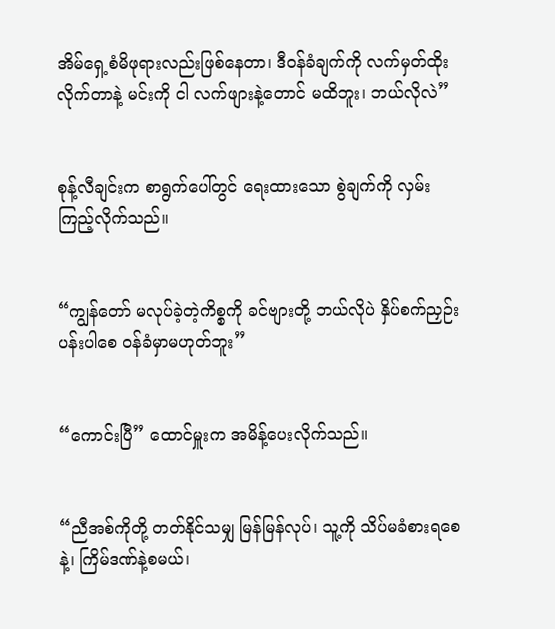အိမ်ရှေ့စံမိဖုရားလည်းဖြစ်နေတာ၊ ဒီဝန်ခံချက်ကို လက်မှတ်ထိုးလိုက်တာနဲ့ မင်းကို ငါ လက်ဖျားနဲ့တောင် မထိဘူး၊ ဘယ်လိုလဲ”


စုန့်လီချင်းက စာရွက်ပေါ်တွင် ရေးထားသော စွဲချက်ကို လှမ်းကြည့်လိုက်သည်။


“ကျွန်တော် မလုပ်ခဲ့တဲ့ကိစ္စကို ခင်ဗျားတို့ ဘယ်လိုပဲ နှိပ်စက်ညှဉ်းပန်းပါစေ ဝန်ခံမှာမဟုတ်ဘူး”


“ကောင်းပြီ” ထောင်မှူးက အမိန့်ပေးလိုက်သည်။


“ညီအစ်ကိုတို့ တတ်နိုင်သမျှ မြန်မြန်လုပ်၊ သူ့ကို သိပ်မခံစားရစေနဲ့၊ ကြိမ်ဒဏ်နဲ့စမယ်၊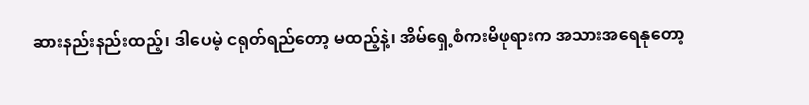ဆားနည်းနည်းထည့်၊ ဒါပေမဲ့ ငရုတ်ရည်တော့ မထည့်နဲ့၊ အိမ်ရှေ့စံကးမိဖုရားက အသားအရေနုတော့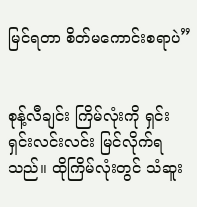မြင်ရတာ စိတ်မကောင်းစရာပဲ”


စုန့်လီချင်း ကြိမ်လုံးကို ရှင်းရှင်းလင်းလင်း မြင်လိုက်ရသည်။ ထိုကြိမ်လုံးတွင် သံဆူး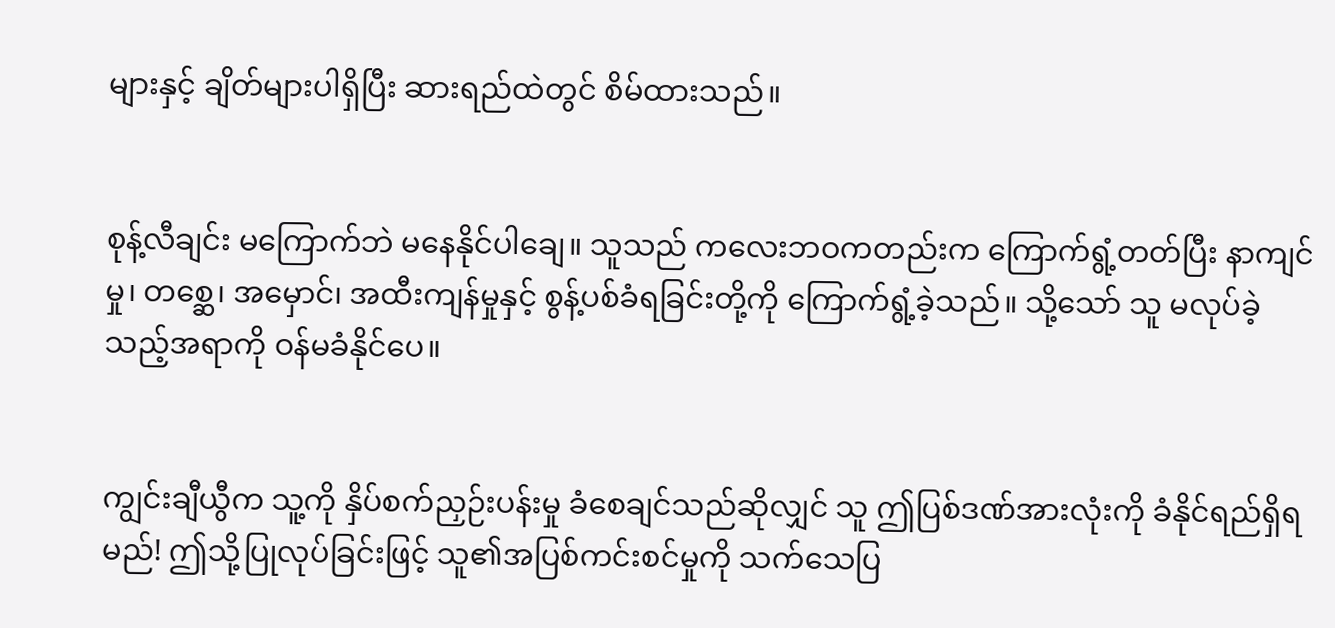များနှင့် ချိတ်များပါရှိပြီး ဆားရည်ထဲတွင် စိမ်ထားသည်။


စုန့်လီချင်း မကြောက်ဘဲ မနေနိုင်ပါချေ။ သူသည် ကလေးဘဝကတည်းက ကြောက်ရွံ့တတ်ပြီး နာကျင်မှု၊ တစ္ဆေ၊ အမှောင်၊ အထီးကျန်မှုနှင့် စွန့်ပစ်ခံရခြင်းတို့ကို ကြောက်ရွံ့ခဲ့သည်။ သို့သော် သူ မလုပ်ခဲ့သည့်အရာကို ဝန်မခံနိုင်ပေ။


ကျွင်းချီယွီက သူ့ကို နှိပ်စက်ညှဉ်းပန်းမှု ခံစေချင်သည်ဆိုလျှင် သူ ဤပြစ်ဒဏ်အားလုံးကို ခံနိုင်ရည်ရှိရမည်! ဤသို့ပြုလုပ်ခြင်းဖြင့် သူ၏အပြစ်ကင်းစင်မှုကို သက်သေပြ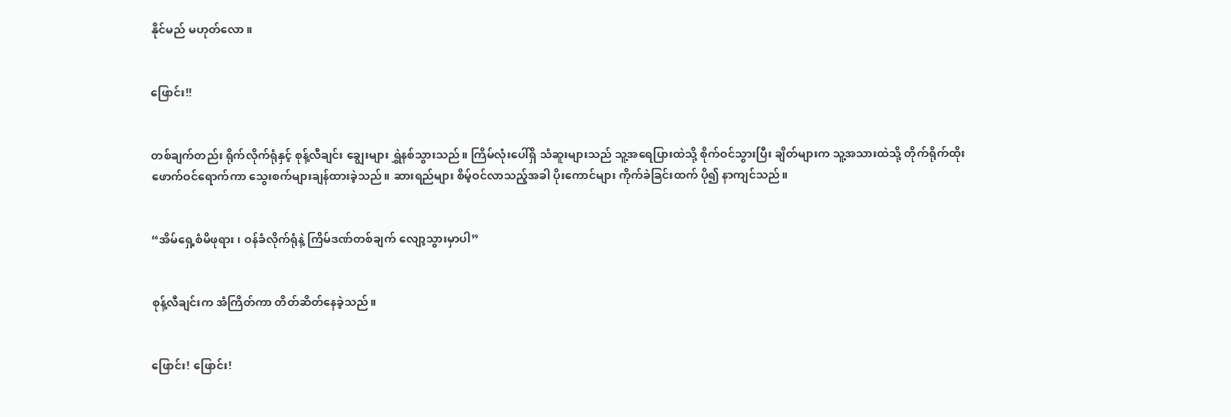နိုင်မည် မဟုတ်လော။


ဖြောင်း!!


တစ်ချက်တည်း ရိုက်လိုက်ရုံနှင့် စုန့်လီချင်း ချွေးများ ရွှဲနစ်သွားသည်။ ကြိမ်လုံးပေါ်ရှိ သံဆူးများသည် သူ့အရေပြားထဲသို့ စိုက်ဝင်သွားပြီး ချိတ်များက သူ့အသားထဲသို့ တိုက်ရိုက်ထိုးဖောက်ဝင်ရောက်ကာ သွေးစက်များချန်ထားခဲ့သည်။ ဆားရည်များ စိမ့်ဝင်လာသည့်အခါ ပိုးကောင်များ ကိုက်ခဲခြင်းထက် ပို၍ နာကျင်သည်။


“အိမ်ရှေ့စံမိဖုရား၊ ဝန်ခံလိုက်ရုံနဲ့ ကြိမ်ဒဏ်တစ်ချက် လျော့သွားမှာပါ”


စုန့်လီချင်းက အံကြိတ်ကာ တိတ်ဆိတ်နေခဲ့သည်။


ဖြောင်း! ဖြောင်း!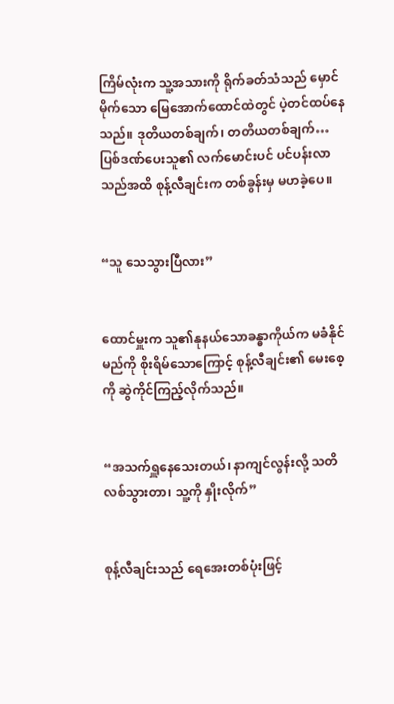ကြိမ်လုံးက သူ့အသားကို ရိုက်ခတ်သံသည် မှောင်မိုက်သော မြေအောက်ထောင်ထဲတွင် ပဲ့တင်ထပ်နေသည်။ ဒုတိယတစ်ချက်၊ တတိယတစ်ချက်… ပြစ်ဒဏ်ပေးသူ၏ လက်မောင်းပင် ပင်ပန်းလာသည်အထိ စုန့်လီချင်းက တစ်ခွန်းမှ မဟခဲ့ပေ။


“သူ သေသွားပြီလား”


ထောင်မှူးက သူ၏နုနယ်သောခန္ဓာကိုယ်က မခံနိုင်မည်ကို စိုးရိမ်သောကြောင့် စုန့်လီချင်း၏ မေးစေ့ကို ဆွဲကိုင်ကြည့်လိုက်သည်။


“အသက်ရှူနေသေးတယ်၊ နာကျင်လွန်းလို့ သတိလစ်သွားတာ၊ သူ့ကို နှိုးလိုက်”


စုန့်လီချင်းသည် ရေအေးတစ်ပုံးဖြင့်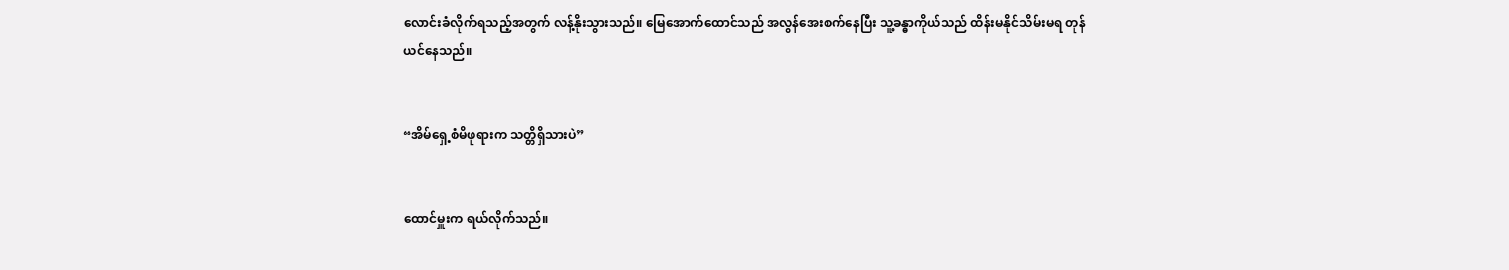လောင်းခံလိုက်ရသည့်အတွက် လန့်နိုးသွားသည်။ မြေအောက်ထောင်သည် အလွန်အေးစက်နေပြီး သူ့ခန္ဓာကိုယ်သည် ထိန်းမနိုင်သိမ်းမရ တုန်ယင်နေသည်။


“အိမ်ရှေ့စံမိဖုရားက သတ္တိရှိသားပဲ”


ထောင်မှူးက ရယ်လိုက်သည်။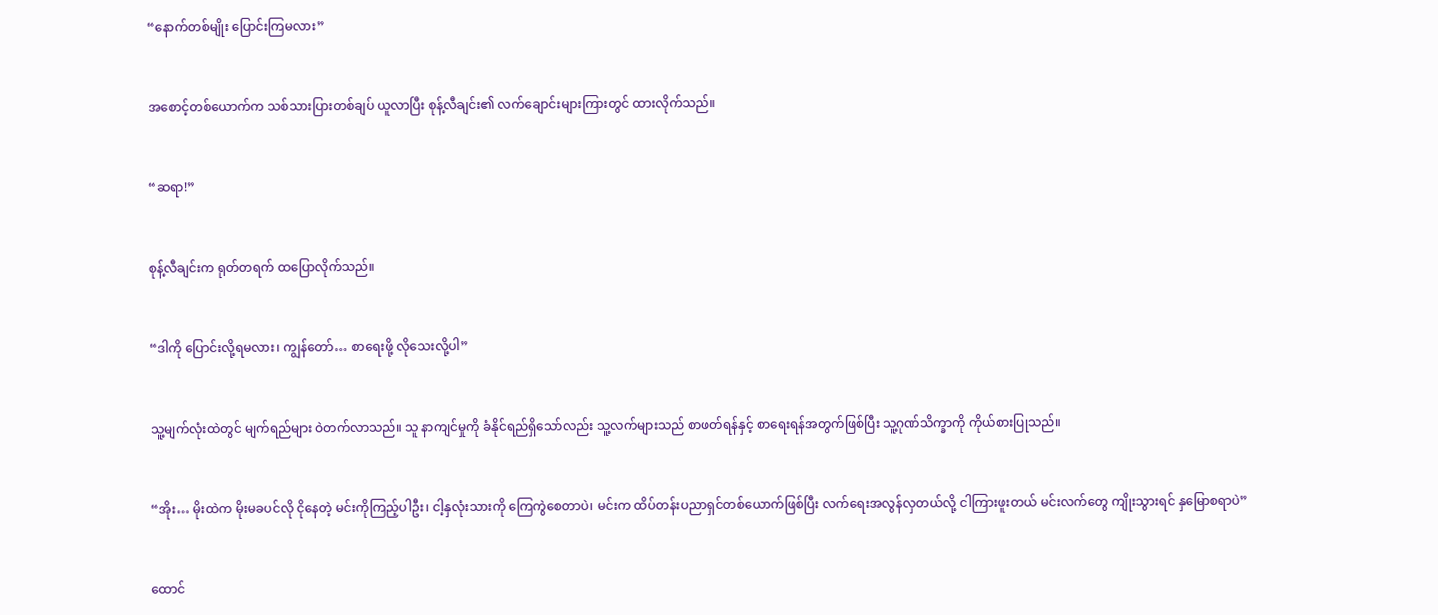“နောက်တစ်မျိုး ပြောင်းကြမလား”


အစောင့်တစ်ယောက်က သစ်သားပြားတစ်ချပ် ယူလာပြီး စုန့်လီချင်း၏ လက်ချောင်းများကြားတွင် ထားလိုက်သည်။


“ဆရာ!”


စုန့်လီချင်းက ရုတ်တရက် ထပြောလိုက်သည်။


“ဒါကို ပြောင်းလို့ရမလား၊ ကျွန်တော်… စာရေးဖို့ လိုသေးလို့ပါ”


သူ့မျက်လုံးထဲတွင် မျက်ရည်များ ဝဲတက်လာသည်။ သူ နာကျင်မှုကို ခံနိုင်ရည်ရှိသော်လည်း သူ့လက်များသည် စာဖတ်ရန်နှင့် စာရေးရန်အတွက်ဖြစ်ပြီး သူ့ဂုဏ်သိက္ခာကို ကိုယ်စားပြုသည်။


“အိုး… မိုးထဲက မိုးမခပင်လို ငိုနေတဲ့ မင်းကိုကြည့်ပါဦး၊ ငါ့နှလုံးသားကို ကြေကွဲစေတာပဲ၊ မင်းက ထိပ်တန်းပညာရှင်တစ်ယောက်ဖြစ်ပြီး လက်ရေးအလွန်လှတယ်လို့ ငါကြားဖူးတယ် မင်းလက်တွေ ကျိုးသွားရင် နှမြောစရာပဲ”


ထောင်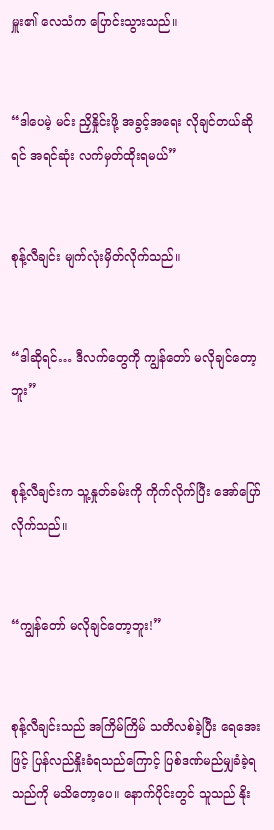မှူး၏ လေသံက ပြောင်းသွားသည်။


“ဒါပေမဲ့ မင်း ညှိနှိုင်းဖို့ အခွင့်အရေး လိုချင်တယ်ဆိုရင် အရင်ဆုံး လက်မှတ်ထိုးရမယ်”


စုန့်လီချင်း မျက်လုံးမှိတ်လိုက်သည်။


“ဒါဆိုရင်… ဒီလက်တွေကို ကျွန်တော် မလိုချင်တော့ဘူး”


စုန့်လီချင်းက သူ့နှုတ်ခမ်းကို ကိုက်လိုက်ပြီး အော်ပြော်လိုက်သည်။


“ကျွန်တော် မလိုချင်တော့ဘူး!”


စုန့်လီချင်းသည် အကြိမ်ကြိမ် သတိလစ်ခဲ့ပြီး ရေအေးဖြင့် ပြန်လည်နှိုးခံရသည်ကြောင့် ပြစ်ဒဏ်မည်မျှခံခဲ့ရသည်ကို မသိတော့ပေ။ နောက်ပိုင်းတွင် သူသည် နိုး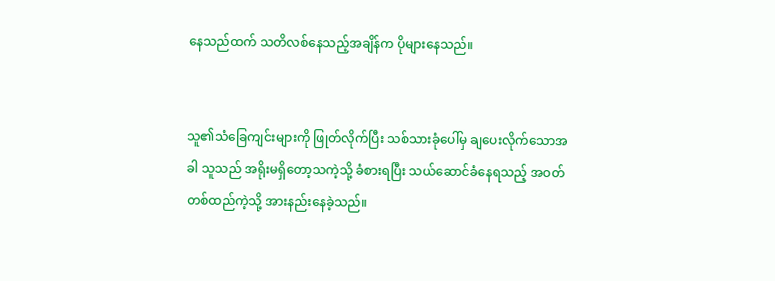နေသည်ထက် သတိလစ်နေသည့်အချိန်က ပိုများနေသည်။


သူ၏သံခြေကျင်းများကို ဖြုတ်လိုက်ပြီး သစ်သားခုံပေါ်မှ ချပေးလိုက်သောအခါ သူသည် အရိုးမရှိတော့သကဲ့သို့ ခံစားရပြီး သယ်ဆောင်ခံနေရသည့် အဝတ်တစ်ထည်ကဲ့သို့ အားနည်းနေခဲ့သည်။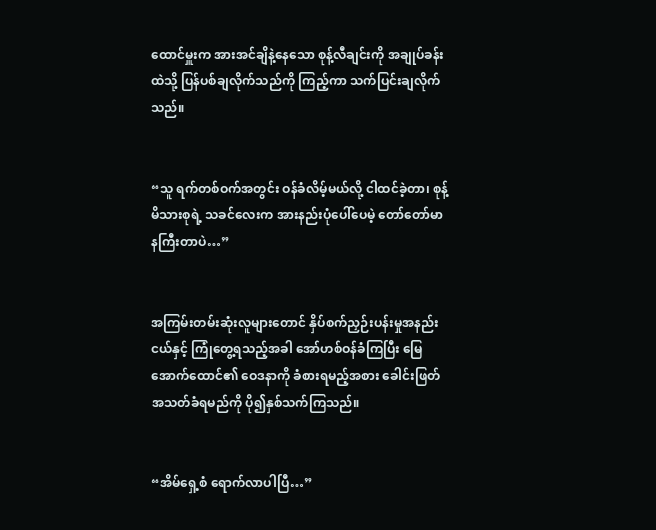ထောင်မှူးက အားအင်ချိနဲ့နေသော စုန့်လီချင်းကို အချုပ်ခန်းထဲသို့ ပြန်ပစ်ချလိုက်သည်ကို ကြည့်ကာ သက်ပြင်းချလိုက်သည်။


“သူ ရက်တစ်ဝက်အတွင်း ဝန်ခံလိမ့်မယ်လို့ ငါထင်ခဲ့တာ၊ စုန့်မိသားစုရဲ့ သခင်လေးက အားနည်းပုံပေါ်ပေမဲ့ တော်တော်မာနကြီးတာပဲ…”


အကြမ်းတမ်းဆုံးလူများတောင် နှိပ်စက်ညှဉ်းပန်းမှုအနည်းငယ်နှင့် ကြုံတွေ့ရသည့်အခါ အော်ဟစ်ဝန်ခံကြပြီး မြေအောက်ထောင်၏ ဝေဒနာကို ခံစားရမည့်အစား ခေါင်းဖြတ်အသတ်ခံရမည်ကို ပို၍နှစ်သက်ကြသည်။


“အိမ်ရှေ့စံ ရောက်လာပါပြီ…”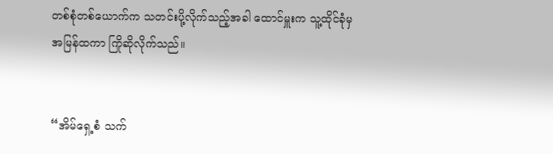တစ်စုံတစ်ယောက်က သတင်းပို့လိုက်သည့်အခါ ထောင်မှူးက သူ့ထိုင်ခုံမှ အမြန်ထကာ ကြိုဆိုလိုက်သည်။


“အိမ်ရှေ့စံ သက်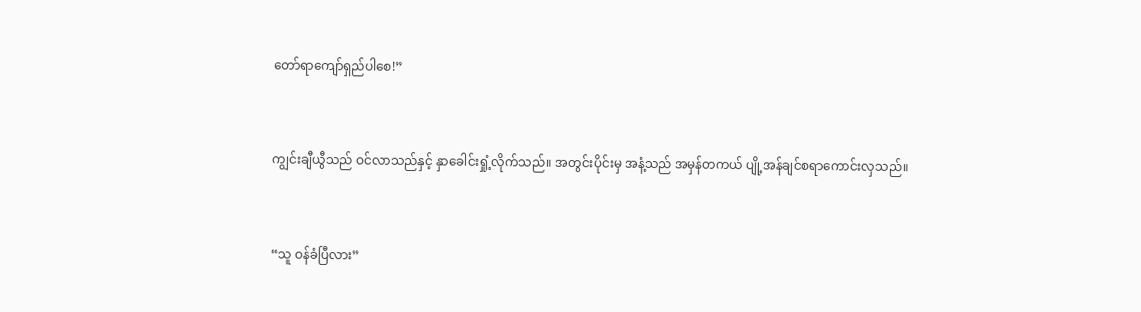တော်ရာကျော်ရှည်ပါစေ!”


ကျွင်းချီယွီသည် ဝင်လာသည်နှင့် နှာခေါင်းရှုံ့လိုက်သည်။ အတွင်းပိုင်းမှ အနံ့သည် အမှန်တကယ် ပျို့အန်ချင်စရာကောင်းလှသည်။


“သူ ဝန်ခံပြီလား”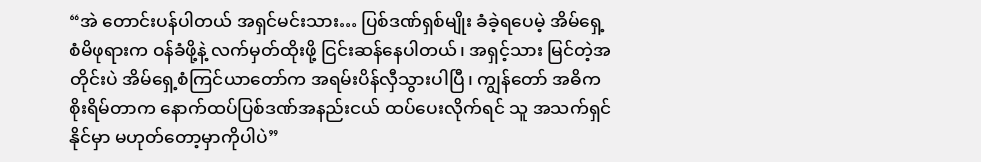“အဲ တောင်းပန်ပါတယ် အရှင်မင်းသား… ပြစ်ဒဏ်ရှစ်မျိုး ခံခဲ့ရပေမဲ့ အိမ်ရှေ့စံမိဖုရားက ဝန်ခံဖို့နဲ့ လက်မှတ်ထိုးဖို့ ငြင်းဆန်နေပါတယ်၊ အရှင့်သား မြင်တဲ့အတိုင်းပဲ အိမ်ရှေ့စံကြင်ယာတော်က အရမ်းပိန်လှီသွားပါပြီ၊ ကျွန်တော် အဓိကစိုးရိမ်တာက နောက်ထပ်ပြစ်ဒဏ်အနည်းငယ် ထပ်ပေးလိုက်ရင် သူ အသက်ရှင်နိုင်မှာ မဟုတ်တော့မှာကိုပါပဲ”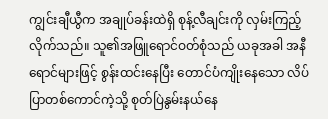ကျွင်းချီယွီက အချုပ်ခန်းထဲရှိ စုန့်လီချင်းကို လှမ်းကြည့်လိုက်သည်။ သူ၏အဖြူရောင်ဝတ်စုံသည် ယခုအခါ အနီရောင်များဖြင့် စွန်းထင်းနေပြီး တောင်ပံကျိုးနေသော လိပ်ပြာတစ်ကောင်ကဲ့သို့ စုတ်ပြဲနွမ်းနယ်နေ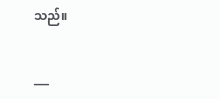သည်။


___